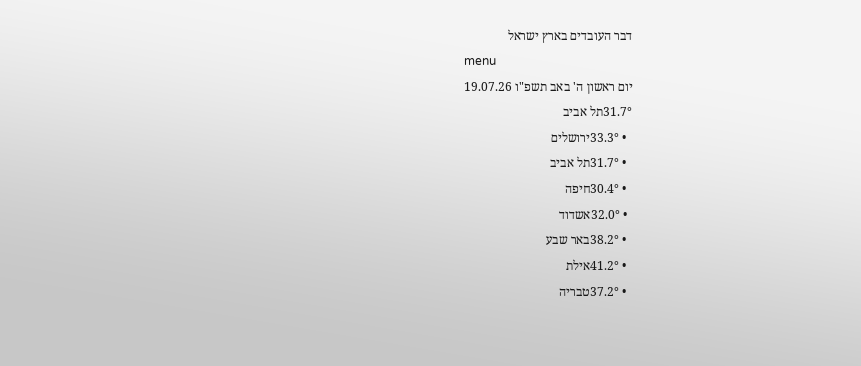דבר העובדים בארץ ישראל
menu
יום ראשון ה' באב תשפ"ו 19.07.26
31.7°תל אביב
  • 33.3°ירושלים
  • 31.7°תל אביב
  • 30.4°חיפה
  • 32.0°אשדוד
  • 38.2°באר שבע
  • 41.2°אילת
  • 37.2°טבריה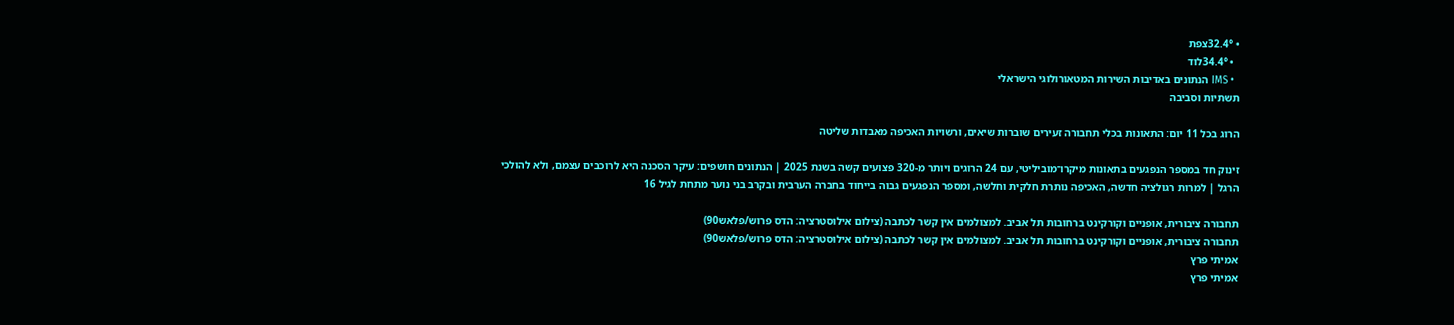• 32.4°צפת
  • 34.4°לוד
  • IMS הנתונים באדיבות השירות המטאורולוגי הישראלי
תשתיות וסביבה

הרוג בכל 11 יום: התאונות בכלי תחבורה זעירים שוברות שיאים, ורשויות האכיפה מאבדות שליטה

זינוק חד במספר הנפגעים בתאונות מיקרו־מוביליטי, עם 24 הרוגים ויותר מ-320 פצועים קשה בשנת 2025 | הנתונים חושפים: עיקר הסכנה היא לרוכבים עצמם, ולא להולכי הרגל | למרות רגולציה חדשה, האכיפה נותרת חלקית וחלשה, ומספר הנפגעים גבוה בייחוד בחברה הערבית ובקרב בני נוער מתחת לגיל 16

תחבורה ציבורית, אופניים וקורקינט ברחובות תל אביב. למצולמים אין קשר לכתבה (צילום אילוסטרציה: הדס פרוש/פלאש90)
תחבורה ציבורית, אופניים וקורקינט ברחובות תל אביב. למצולמים אין קשר לכתבה (צילום אילוסטרציה: הדס פרוש/פלאש90)
אמיתי פרץ
אמיתי פרץ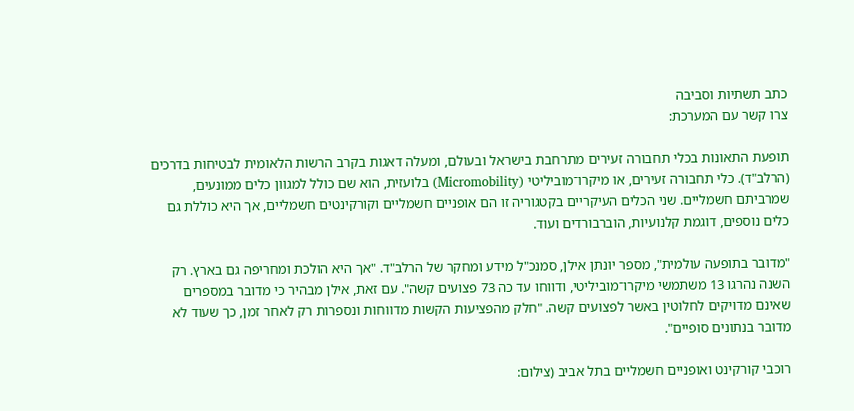כתב תשתיות וסביבה
צרו קשר עם המערכת:

תופעת התאונות בכלי תחבורה זעירים מתרחבת בישראל ובעולם, ומעלה דאגות בקרב הרשות הלאומית לבטיחות בדרכים (הרלב"ד). כלי תחבורה זעירים, או מיקרו־מוביליטי (Micromobility) בלועזית, הוא שם כולל למגוון כלים ממונעים, שמרביתם חשמליים. שני הכלים העיקריים בקטגוריה זו הם אופניים חשמליים וקורקינטים חשמליים, אך היא כוללת גם כלים נוספים, דוגמת קלנועיות, הוברבורדים ועוד.

"מדובר בתופעה עולמית", מספר יונתן אילן, סמנכ"ל מידע ומחקר של הרלב"ד. "אך היא הולכת ומחריפה גם בארץ. רק השנה נהרגו 13 משתמשי מיקרו־מוביליטי, ודווחו עד כה 73 פצועים קשה". עם זאת, אילן מבהיר כי מדובר במספרים שאינם מדויקים לחלוטין באשר לפצועים קשה. "חלק מהפציעות הקשות מדווחות ונספרות רק לאחר זמן, כך שעוד לא מדובר בנתונים סופיים".

רוכבי קורקינט ואופניים חשמליים בתל אביב (צילום: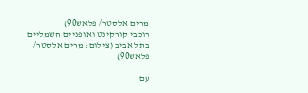מרים אלסטר/ פלאש90)
רוכבי קורקינט ואופניים חשמליים בתל אביב (צילום: מרים אלסטר/ פלאש90)

עם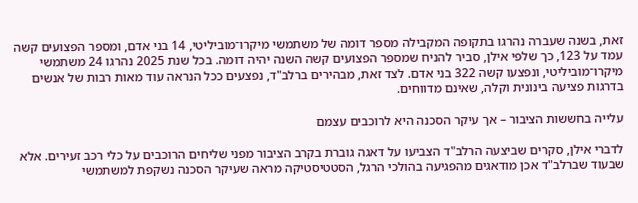זאת, בשנה שעברה נהרגו בתקופה המקבילה מספר דומה של משתמשי מיקרו־מוביליטי, 14 בני אדם, ומספר הפצועים קשה עמד על 123, כך שלפי אילן, סביר להניח שמספר הפצועים קשה השנה יהיה דומה. בכל שנת 2025 נהרגו 24 משתמשי מיקרו־מוביליטי, ונפצעו קשה 322 בני אדם. לצד זאת, מבהירים ברלב"ד, נפצעים ככל הנראה עוד מאות רבות של אנשים בדרגות פציעה בינונית וקלה, שאינם מדווחים.

עלייה בחששות הציבור – אך עיקר הסכנה היא לרוכבים עצמם

לדברי אילן, סקרים שביצעה הרלב"ד הצביעו על דאגה גוברת בקרב הציבור מפני שליחים הרוכבים על כלי רכב זעירים. אלא שבעוד שברלב"ד אכן מודאגים מהפגיעה בהולכי הרגל, הסטטיסטיקה מראה שעיקר הסכנה נשקפת למשתמשי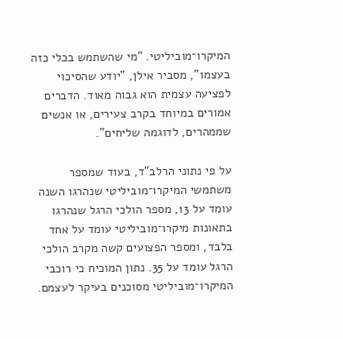המיקרו־מוביליטי. "מי שהשתמש בכלי כזה בעצמו", מסביר אילן, "יודע שהסיכוי לפציעה עצמית הוא גבוה מאוד. הדברים אמורים במיוחד בקרב צעירים, או אנשים שממהרים, לדוגמה שליחים".

על פי נתוני הרלב"ד, בעוד שמספר משתמשי המיקרו־מוביליטי שנהרגו השנה עומד על 13, מספר הולכי הרגל שנהרגו בתאונות מיקרו־מוביליטי עומד על אחד בלבד, ומספר הפצועים קשה מקרב הולכי הרגל עומד על 35. נתון המוכיח כי רוכבי המיקרו־מוביליטי מסוכנים בעיקר לעצמם.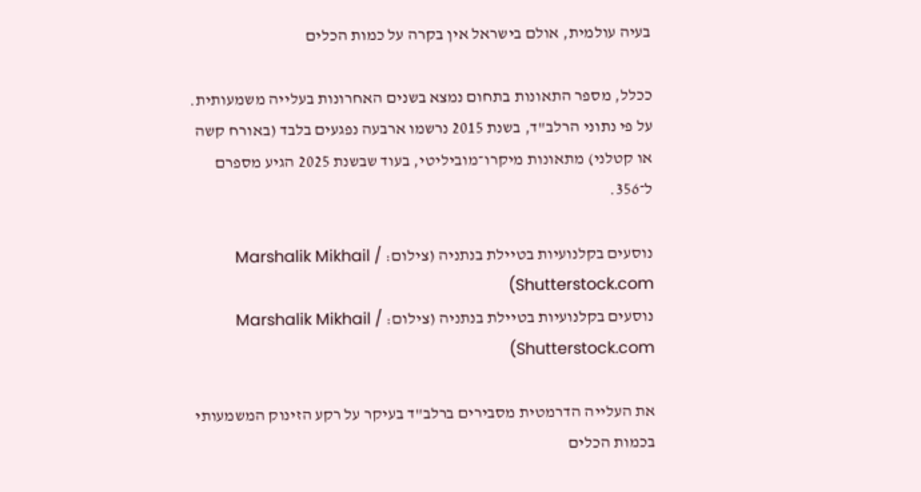בעיה עולמית, אולם בישראל אין בקרה על כמות הכלים

ככלל, מספר התאונות בתחום נמצא בשנים האחרונות בעלייה משמעותית. על פי נתוני הרלב"ד, בשנת 2015 נרשמו ארבעה נפגעים בלבד (באורח קשה או קטלני) מתאונות מיקרו־מוביליטי, בעוד שבשנת 2025 הגיע מספרם ל־356.

נוסעים בקלנועיות בטיילת בנתניה (צילום: Marshalik Mikhail / Shutterstock.com)
נוסעים בקלנועיות בטיילת בנתניה (צילום: Marshalik Mikhail / Shutterstock.com)

את העלייה הדרמטית מסבירים ברלב"ד בעיקר על רקע הזינוק המשמעותי בכמות הכלים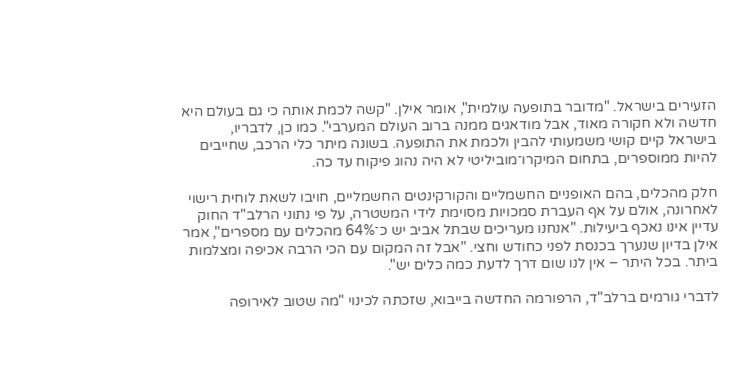הזעירים בישראל. "מדובר בתופעה עולמית", אומר אילן. "קשה לכמת אותה כי גם בעולם היא חדשה ולא חקורה מאוד, אבל מודאגים ממנה ברוב העולם המערבי". כמו כן, לדבריו, בישראל קיים קושי משמעותי להבין ולכמת את התופעה. בשונה מיתר כלי הרכב, שחייבים להיות ממוספרים, בתחום המיקרו־מוביליטי לא היה נהוג פיקוח עד כה.

חלק מהכלים, בהם האופניים החשמליים והקורקינטים החשמליים, חויבו לשאת לוחית רישוי לאחרונה, אולם על אף העברת סמכויות מסוימת לידי המשטרה, על פי נתוני הרלב"ד החוק עדיין אינו נאכף ביעילות. "אנחנו מעריכים שבתל אביב יש כ־64% מהכלים עם מספרים", אמר אילן בדיון שנערך בכנסת לפני כחודש וחצי. "אבל זה המקום עם הכי הרבה אכיפה ומצלמות ביתר. בכל היתר – אין לנו שום דרך לדעת כמה כלים יש".

לדברי גורמים ברלב"ד, הרפורמה החדשה בייבוא, שזכתה לכינוי "מה שטוב לאירופה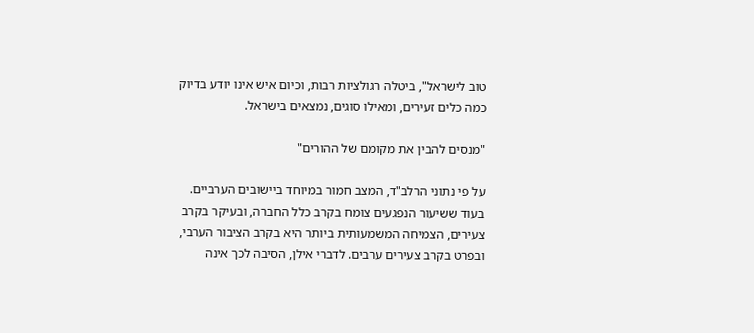טוב לישראל", ביטלה רגולציות רבות, וכיום איש אינו יודע בדיוק כמה כלים זעירים, ומאילו סוגים, נמצאים בישראל.

"מנסים להבין את מקומם של ההורים"

על פי נתוני הרלב"ד, המצב חמור במיוחד ביישובים הערביים. בעוד ששיעור הנפגעים צומח בקרב כלל החברה, ובעיקר בקרב צעירים, הצמיחה המשמעותית ביותר היא בקרב הציבור הערבי, ובפרט בקרב צעירים ערבים. לדברי אילן, הסיבה לכך אינה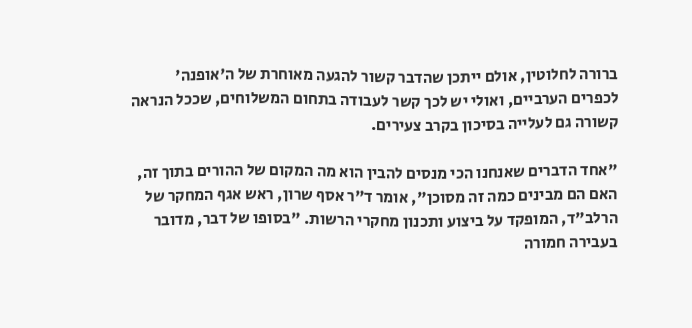ברורה לחלוטין, אולם ייתכן שהדבר קשור להגעה מאוחרת של ה'אופנה' לכפרים הערביים, ואולי יש לכך קשר לעבודה בתחום המשלוחים, שככל הנראה קשורה גם לעלייה בסיכון בקרב צעירים.

"אחד הדברים שאנחנו הכי מנסים להבין הוא מה המקום של ההורים בתוך זה, האם הם מבינים כמה זה מסוכן", אומר ד"ר אסף שרון, ראש אגף המחקר של הרלב"ד, המופקד על ביצוע ותכנון מחקרי הרשות. "בסופו של דבר, מדובר בעבירה חמורה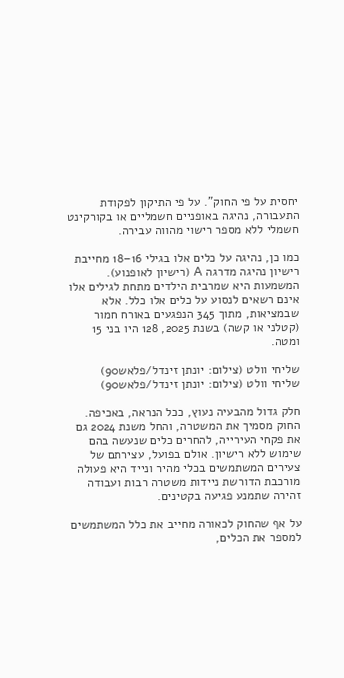יחסית על פי החוק". על פי התיקון לפקודת התעבורה, נהיגה באופניים חשמליים או בקורקינט חשמלי ללא מספר רישוי מהווה עבירה.

כמו כן, נהיגה על כלים אלו בגילי 16–18 מחייבת רישיון נהיגה מדרגה A (רישיון לאופנוע). המשמעות היא שמרבית הילדים מתחת לגילים אלו אינם רשאים לנסוע על כלים אלו כלל. אלא שבמציאות, מתוך 345 הנפגעים באורח חמור (קטלני או קשה) בשנת 2025, 128 היו בני 15 ומטה.

שליחי וולט (צילום: יונתן זינדל/פלאש90)
שליחי וולט (צילום: יונתן זינדל/פלאש90)

חלק גדול מהבעיה נעוץ, ככל הנראה, באכיפה. החוק מסמיך את המשטרה, והחל משנת 2024 גם את פקחי העירייה, להחרים כלים שנעשה בהם שימוש ללא רישיון. אולם בפועל, עצירתם של צעירים המשתמשים בכלי מהיר ונייד היא פעולה מורכבת הדורשת ניידות משטרה רבות ועבודה זהירה שתמנע פגיעה בקטינים.

על אף שהחוק לכאורה מחייב את כלל המשתמשים למספר את הכלים,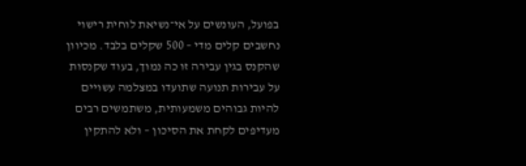בפועל, העונשים על אי־נשיאת לוחית רישוי נחשבים קלים מדי – 500 שקלים בלבד. מכיוון שהקנס בגין עבירה זו כה נמוך, בעוד שקנסות על עבירות תנועה שתועדו במצלמה עשויים להיות גבוהים משמעותית, משתמשים רבים מעדיפים לקחת את הסיכון – ולא להתקין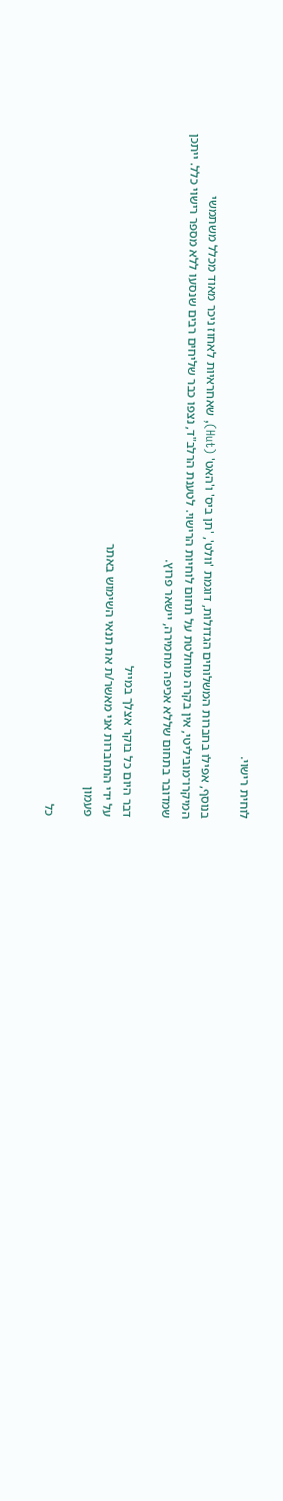לוחית רישוי.

בנוסף, אפילו בחברות המשלוחים הגדולות, דוגמת 'וולט', 'תן ביס' ו'האט' (Hut), שאחראיות לאחוז ניכר מאוד מכלל משתמשי המיקרו־מוביליטי, אין בקרה מוחלטת על תחום לוחיות הרישוי. לטענת הרלב"ד, נצפו כבר שליחים רבים שנסעו ללא מספר רישוי כלל. ייתכן שמדובר בתחום שללא אכיפה מחמירה, יישאר פרוץ.

דבר היום כל בוקר אצלך במייל
על ידי התחברות אני מאשר/ת את תנאי השימוש באתר
פעמון

כל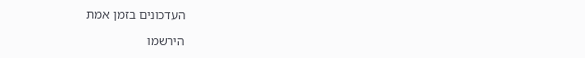העדכונים בזמן אמת

הירשמו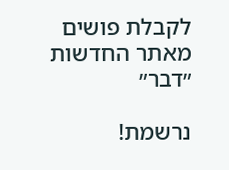לקבלת פושים מאתר החדשות ״דבר״

נרשמת!